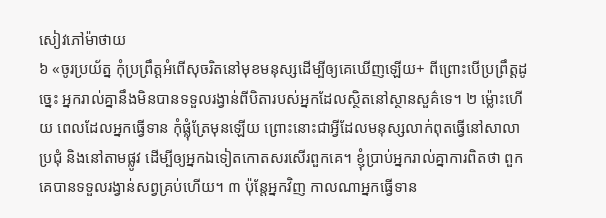សៀវភៅម៉ាថាយ
៦ «ចូរប្រយ័ត្ន កុំប្រព្រឹត្តអំពើសុចរិតនៅមុខមនុស្សដើម្បីឲ្យគេឃើញឡើយ+ ពីព្រោះបើប្រព្រឹត្តដូច្នេះ អ្នករាល់គ្នានឹងមិនបានទទួលរង្វាន់ពីបិតារបស់អ្នកដែលស្ថិតនៅស្ថានសួគ៌ទេ។ ២ ម្ល៉ោះហើយ ពេលដែលអ្នកធ្វើទាន កុំផ្លុំត្រែមុនឡើយ ព្រោះនោះជាអ្វីដែលមនុស្សលាក់ពុតធ្វើនៅសាលាប្រជុំ និងនៅតាមផ្លូវ ដើម្បីឲ្យអ្នកឯទៀតកោតសរសើរពួកគេ។ ខ្ញុំប្រាប់អ្នករាល់គ្នាការពិតថា ពួកគេបានទទួលរង្វាន់សព្វគ្រប់ហើយ។ ៣ ប៉ុន្តែអ្នកវិញ កាលណាអ្នកធ្វើទាន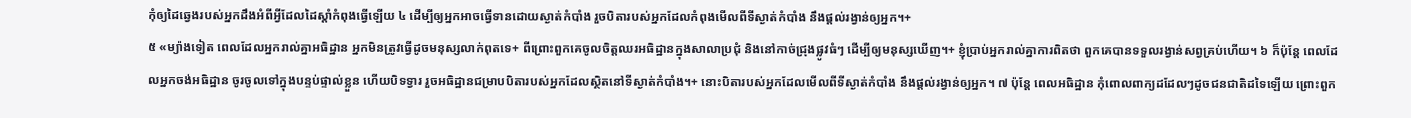កុំឲ្យដៃឆ្វេងរបស់អ្នកដឹងអំពីអ្វីដែលដៃស្ដាំកំពុងធ្វើឡើយ ៤ ដើម្បីឲ្យអ្នកអាចធ្វើទានដោយស្ងាត់កំបាំង រួចបិតារបស់អ្នកដែលកំពុងមើលពីទីស្ងាត់កំបាំង នឹងផ្ដល់រង្វាន់ឲ្យអ្នក។+
៥ «ម្យ៉ាងទៀត ពេលដែលអ្នករាល់គ្នាអធិដ្ឋាន អ្នកមិនត្រូវធ្វើដូចមនុស្សលាក់ពុតទេ+ ពីព្រោះពួកគេចូលចិត្តឈរអធិដ្ឋានក្នុងសាលាប្រជុំ និងនៅកាច់ជ្រុងផ្លូវធំៗ ដើម្បីឲ្យមនុស្សឃើញ។+ ខ្ញុំប្រាប់អ្នករាល់គ្នាការពិតថា ពួកគេបានទទួលរង្វាន់សព្វគ្រប់ហើយ។ ៦ ក៏ប៉ុន្តែ ពេលដែលអ្នកចង់អធិដ្ឋាន ចូរចូលទៅក្នុងបន្ទប់ផ្ទាល់ខ្លួន ហើយបិទទ្វារ រួចអធិដ្ឋានជម្រាបបិតារបស់អ្នកដែលស្ថិតនៅទីស្ងាត់កំបាំង។+ នោះបិតារបស់អ្នកដែលមើលពីទីស្ងាត់កំបាំង នឹងផ្ដល់រង្វាន់ឲ្យអ្នក។ ៧ ប៉ុន្តែ ពេលអធិដ្ឋាន កុំពោលពាក្យដដែលៗដូចជនជាតិដទៃឡើយ ព្រោះពួក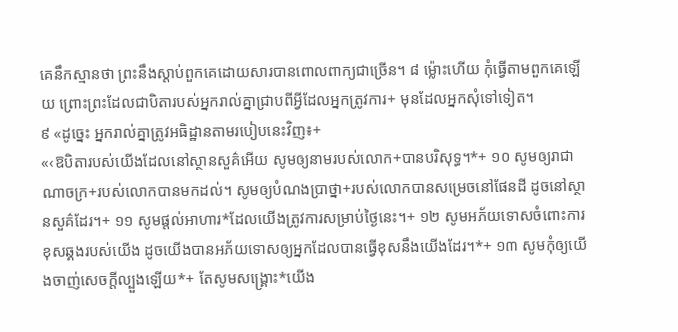គេនឹកស្មានថា ព្រះនឹងស្ដាប់ពួកគេដោយសារបានពោលពាក្យជាច្រើន។ ៨ ម្ល៉ោះហើយ កុំធ្វើតាមពួកគេឡើយ ព្រោះព្រះដែលជាបិតារបស់អ្នករាល់គ្នាជ្រាបពីអ្វីដែលអ្នកត្រូវការ+ មុនដែលអ្នកសុំទៅទៀត។
៩ «ដូច្នេះ អ្នករាល់គ្នាត្រូវអធិដ្ឋានតាមរបៀបនេះវិញ៖+
«‹ឱបិតារបស់យើងដែលនៅស្ថានសួគ៌អើយ សូមឲ្យនាមរបស់លោក+បានបរិសុទ្ធ។*+ ១០ សូមឲ្យរាជាណាចក្រ+របស់លោកបានមកដល់។ សូមឲ្យបំណងប្រាថ្នា+របស់លោកបានសម្រេចនៅផែនដី ដូចនៅស្ថានសួគ៌ដែរ។+ ១១ សូមផ្ដល់អាហារ*ដែលយើងត្រូវការសម្រាប់ថ្ងៃនេះ។+ ១២ សូមអភ័យទោសចំពោះការខុសឆ្គងរបស់យើង ដូចយើងបានអភ័យទោសឲ្យអ្នកដែលបានធ្វើខុសនឹងយើងដែរ។*+ ១៣ សូមកុំឲ្យយើងចាញ់សេចក្ដីល្បួងឡើយ*+ តែសូមសង្គ្រោះ*យើង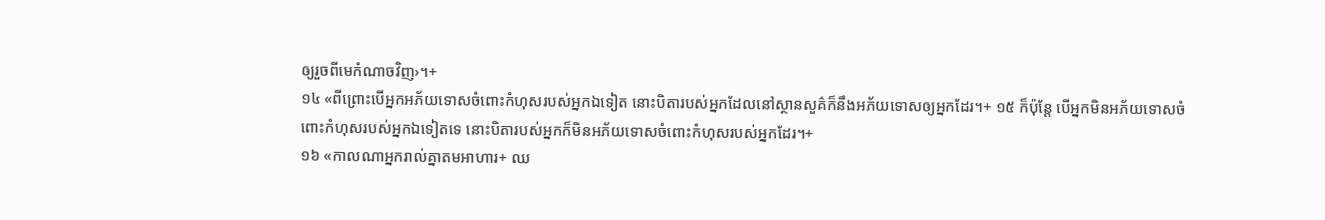ឲ្យរួចពីមេកំណាចវិញ›។+
១៤ «ពីព្រោះបើអ្នកអភ័យទោសចំពោះកំហុសរបស់អ្នកឯទៀត នោះបិតារបស់អ្នកដែលនៅស្ថានសួគ៌ក៏នឹងអភ័យទោសឲ្យអ្នកដែរ។+ ១៥ ក៏ប៉ុន្តែ បើអ្នកមិនអភ័យទោសចំពោះកំហុសរបស់អ្នកឯទៀតទេ នោះបិតារបស់អ្នកក៏មិនអភ័យទោសចំពោះកំហុសរបស់អ្នកដែរ។+
១៦ «កាលណាអ្នករាល់គ្នាតមអាហារ+ ឈ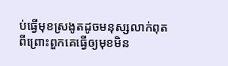ប់ធ្វើមុខស្រងូតដូចមនុស្សលាក់ពុត ពីព្រោះពួកគេធ្វើឲ្យមុខមិន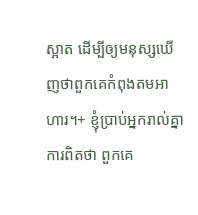ស្អាត ដើម្បីឲ្យមនុស្សឃើញថាពួកគេកំពុងតមអាហារ។+ ខ្ញុំប្រាប់អ្នករាល់គ្នាការពិតថា ពួកគេ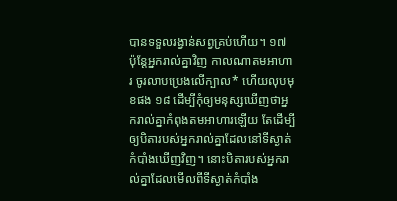បានទទួលរង្វាន់សព្វគ្រប់ហើយ។ ១៧ ប៉ុន្តែអ្នករាល់គ្នាវិញ កាលណាតមអាហារ ចូរលាបប្រេងលើក្បាល* ហើយលុបមុខផង ១៨ ដើម្បីកុំឲ្យមនុស្សឃើញថាអ្នករាល់គ្នាកំពុងតមអាហារឡើយ តែដើម្បីឲ្យបិតារបស់អ្នករាល់គ្នាដែលនៅទីស្ងាត់កំបាំងឃើញវិញ។ នោះបិតារបស់អ្នករាល់គ្នាដែលមើលពីទីស្ងាត់កំបាំង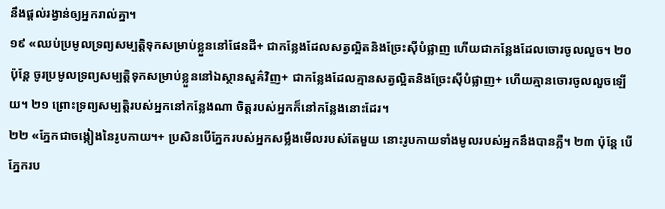នឹងផ្ដល់រង្វាន់ឲ្យអ្នករាល់គ្នា។
១៩ «ឈប់ប្រមូលទ្រព្យសម្បត្តិទុកសម្រាប់ខ្លួននៅផែនដី+ ជាកន្លែងដែលសត្វល្អិតនិងច្រែះស៊ីបំផ្លាញ ហើយជាកន្លែងដែលចោរចូលលួច។ ២០ ប៉ុន្តែ ចូរប្រមូលទ្រព្យសម្បត្តិទុកសម្រាប់ខ្លួននៅឯស្ថានសួគ៌វិញ+ ជាកន្លែងដែលគ្មានសត្វល្អិតនិងច្រែះស៊ីបំផ្លាញ+ ហើយគ្មានចោរចូលលួចឡើយ។ ២១ ព្រោះទ្រព្យសម្បត្តិរបស់អ្នកនៅកន្លែងណា ចិត្តរបស់អ្នកក៏នៅកន្លែងនោះដែរ។
២២ «ភ្នែកជាចង្កៀងនៃរូបកាយ។+ ប្រសិនបើភ្នែករបស់អ្នកសម្លឹងមើលរបស់តែមួយ នោះរូបកាយទាំងមូលរបស់អ្នកនឹងបានភ្លឺ។ ២៣ ប៉ុន្តែ បើភ្នែករប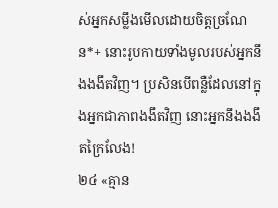ស់អ្នកសម្លឹងមើលដោយចិត្តច្រណែន*+ នោះរូបកាយទាំងមូលរបស់អ្នកនឹងងងឹតវិញ។ ប្រសិនបើពន្លឺដែលនៅក្នុងអ្នកជាភាពងងឹតវិញ នោះអ្នកនឹងងងឹតក្រៃលែង!
២៤ «គ្មាន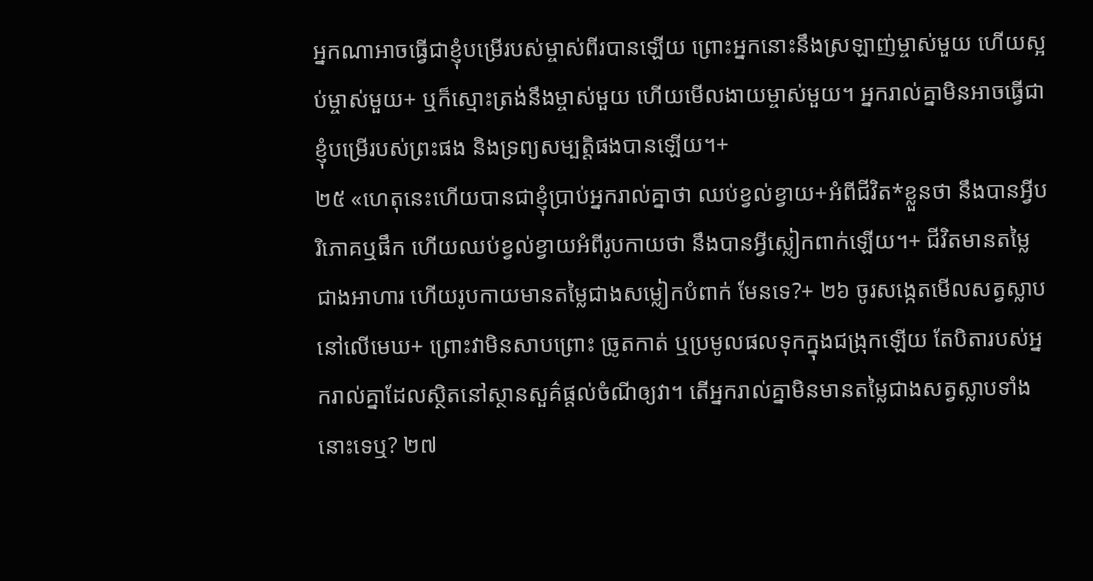អ្នកណាអាចធ្វើជាខ្ញុំបម្រើរបស់ម្ចាស់ពីរបានឡើយ ព្រោះអ្នកនោះនឹងស្រឡាញ់ម្ចាស់មួយ ហើយស្អប់ម្ចាស់មួយ+ ឬក៏ស្មោះត្រង់នឹងម្ចាស់មួយ ហើយមើលងាយម្ចាស់មួយ។ អ្នករាល់គ្នាមិនអាចធ្វើជាខ្ញុំបម្រើរបស់ព្រះផង និងទ្រព្យសម្បត្តិផងបានឡើយ។+
២៥ «ហេតុនេះហើយបានជាខ្ញុំប្រាប់អ្នករាល់គ្នាថា ឈប់ខ្វល់ខ្វាយ+អំពីជីវិត*ខ្លួនថា នឹងបានអ្វីបរិភោគឬផឹក ហើយឈប់ខ្វល់ខ្វាយអំពីរូបកាយថា នឹងបានអ្វីស្លៀកពាក់ឡើយ។+ ជីវិតមានតម្លៃជាងអាហារ ហើយរូបកាយមានតម្លៃជាងសម្លៀកបំពាក់ មែនទេ?+ ២៦ ចូរសង្កេតមើលសត្វស្លាបនៅលើមេឃ+ ព្រោះវាមិនសាបព្រោះ ច្រូតកាត់ ឬប្រមូលផលទុកក្នុងជង្រុកឡើយ តែបិតារបស់អ្នករាល់គ្នាដែលស្ថិតនៅស្ថានសួគ៌ផ្ដល់ចំណីឲ្យវា។ តើអ្នករាល់គ្នាមិនមានតម្លៃជាងសត្វស្លាបទាំងនោះទេឬ? ២៧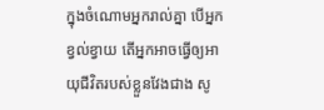ក្នុងចំណោមអ្នករាល់គ្នា បើអ្នកខ្វល់ខ្វាយ តើអ្នកអាចធ្វើឲ្យអាយុជីវិតរបស់ខ្លួនវែងជាង សូ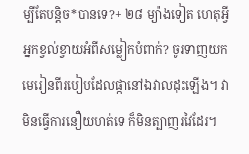ម្បីតែបន្តិច*បានទេ?+ ២៨ ម្យ៉ាងទៀត ហេតុអ្វីអ្នកខ្វល់ខ្វាយអំពីសម្លៀកបំពាក់? ចូរទាញយកមេរៀនពីរបៀបដែលផ្កានៅឯវាលដុះឡើង។ វាមិនធ្វើការនឿយហត់ទេ ក៏មិនត្បាញរវៃដែរ។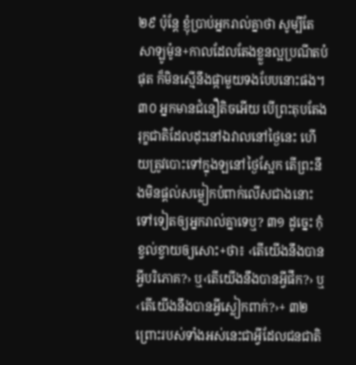២៩ ប៉ុន្តែ ខ្ញុំប្រាប់អ្នករាល់គ្នាថា សូម្បីតែសាឡូម៉ូន+កាលដែលតែងខ្លួនល្អប្រណីតបំផុត ក៏មិនស្មើនឹងផ្កាមួយទងបែបនោះផង។ ៣០ អ្នកមានជំនឿតិចអើយ បើព្រះតុបតែងរុក្ខជាតិដែលដុះនៅឯវាលនៅថ្ងៃនេះ ហើយត្រូវបោះទៅក្នុងឡនៅថ្ងៃស្អែក តើព្រះនឹងមិនផ្ដល់សម្លៀកបំពាក់លើសជាងនោះទៅទៀតឲ្យអ្នករាល់គ្នាទេឬ? ៣១ ដូច្នេះ កុំខ្វល់ខ្វាយឲ្យសោះ+ថា៖ ‹តើយើងនឹងបានអ្វីបរិភោគ?› ឬ‹តើយើងនឹងបានអ្វីផឹក?› ឬ‹តើយើងនឹងបានអ្វីស្លៀកពាក់?›+ ៣២ ព្រោះរបស់ទាំងអស់នេះជាអ្វីដែលជនជាតិ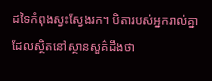ដទៃកំពុងស្វះស្វែងរក។ បិតារបស់អ្នករាល់គ្នាដែលស្ថិតនៅស្ថានសួគ៌ដឹងថា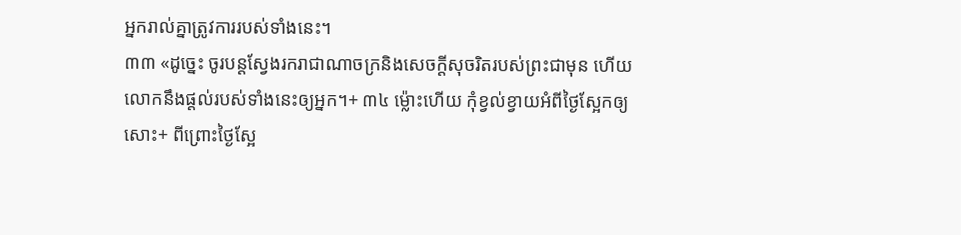អ្នករាល់គ្នាត្រូវការរបស់ទាំងនេះ។
៣៣ «ដូច្នេះ ចូរបន្តស្វែងរករាជាណាចក្រនិងសេចក្ដីសុចរិតរបស់ព្រះជាមុន ហើយលោកនឹងផ្ដល់របស់ទាំងនេះឲ្យអ្នក។+ ៣៤ ម្ល៉ោះហើយ កុំខ្វល់ខ្វាយអំពីថ្ងៃស្អែកឲ្យសោះ+ ពីព្រោះថ្ងៃស្អែ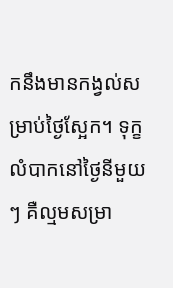កនឹងមានកង្វល់សម្រាប់ថ្ងៃស្អែក។ ទុក្ខលំបាកនៅថ្ងៃនីមួយៗ គឺល្មមសម្រា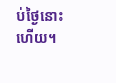ប់ថ្ងៃនោះហើយ។